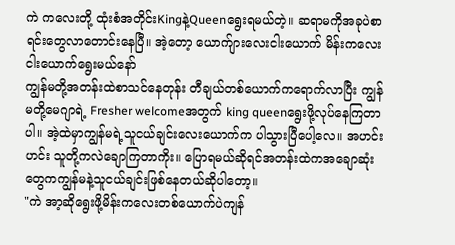ကဲ ကလေးတို့ ထုံးစံအတိုင်းKingနဲ့Queenရွေးရမယ်တဲ့။ ဆရာမကိုအခုပဲစာရင်းတွေလာတောင်းနေပြီ။ အဲ့တော့ ယောက်ျားလေးငါးယောက် မိန်းကလေးငါးယောက်ရွေးမယ်နော်
ကျွန်မတို့အတန်းထဲစာသင်နေတုန်း တီချယ်တစ်ယောက်ကရောက်လာပြီး ကျွန်မတို့မေဂျာရဲ့ Fresher welcomeအတွက် king queenရွေးဖို့လုပ်နေကြတာပါ။ အဲ့ထဲမှာကျွန်မရဲ့သူငယ်ချင်းလေးယောက်က ပါသွားပြီပေါ့လေ။ အဟင်းဟင်း သူတို့ကလဲချောကြတာကိုး။ ပြောရမယ်ဆိုရင်အတန်းထဲကအချောဆုံးတွေကကျွန်မနဲ့သူငယ်ချင်းဖြစ်နေတယ်ဆိုပါတော့။
"ကဲ အာ့ဆိုရွေးဖို့မိန်းကလေးတစ်ယောက်ပဲကျန်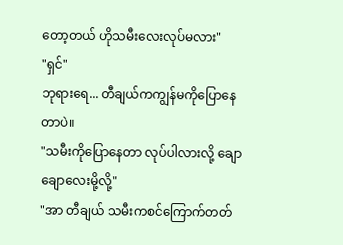တော့တယ် ဟိုသမီးလေးလုပ်မလား"
"ရှင်"
ဘုရားရေ... တီချယ်ကကျွန်မကိုပြောနေတာပဲ။
"သမီးကိုပြောနေတာ လုပ်ပါလားလို့ ချောချောလေးမို့လို့"
"အာ တီချယ် သမီးကစင်ကြောက်တတ်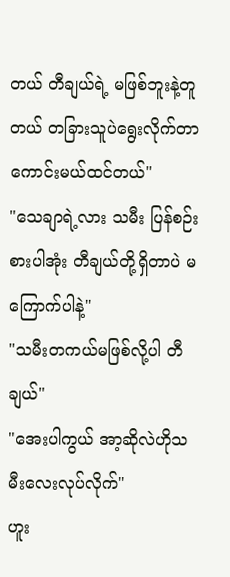တယ် တီချယ်ရဲ့ မဖြစ်ဘူးနဲ့တူတယ် တခြားသူပဲရွေးလိုက်တာကောင်းမယ်ထင်တယ်"
"သေချာရဲ့လား သမီး ပြန်စဉ်းစားပါအုံး တီချယ်တို့ရှိတာပဲ မကြောက်ပါနဲ့"
"သမီးတကယ်မဖြစ်လို့ပါ တီချယ်"
"အေးပါကွယ် အာ့ဆိုလဲဟိုသမီးလေးလုပ်လိုက်"
ဟူး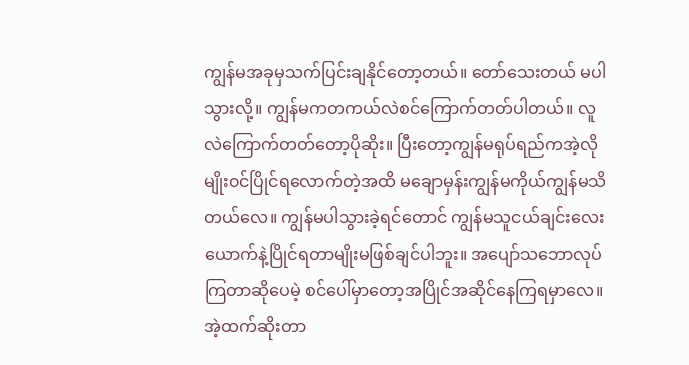ကျွန်မအခုမှသက်ပြင်းချနိုင်တော့တယ်။ တော်သေးတယ် မပါသွားလို့။ ကျွန်မကတကယ်လဲစင်ကြောက်တတ်ပါတယ်။ လူလဲကြောက်တတ်တော့ပိုဆိုး။ ပြီးတော့ကျွန်မရုပ်ရည်ကအဲ့လိုမျိုး၀င်ပြိုင်ရလောက်တဲ့အထိ မချောမှန်းကျွန်မကိုယ်ကျွန်မသိတယ်လေ။ ကျွန်မပါသွားခဲ့ရင်တောင် ကျွန်မသူငယ်ချင်းလေးယောက်နဲ့ပြိုင်ရတာမျိုးမဖြစ်ချင်ပါဘူး။ အပျော်သဘောလုပ်ကြတာဆိုပေမဲ့ စင်ပေါ်မှာတော့အပြိုင်အဆိုင်နေကြရမှာလေ။ အဲ့ထက်ဆိုးတာ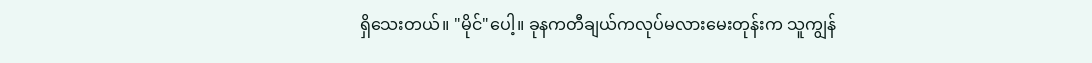ရှိသေးတယ်။ "မိုင်"ပေါ့။ ခုနကတီချယ်ကလုပ်မလားမေးတုန်းက သူကျွန်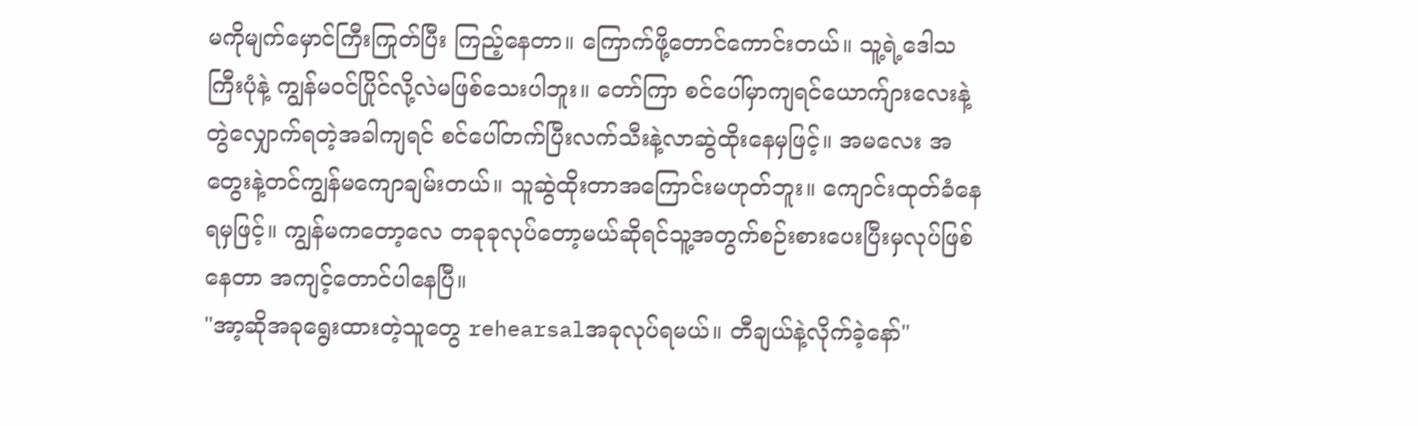မကိုမျက်မှောင်ကြီးကြုတ်ပြီး ကြည့်နေတာ။ ကြောက်ဖို့တောင်ကောင်းတယ်။ သူ့ရဲ့ဒေါသကြီးပုံနဲ့ ကျွန်မ၀င်ပြိုင်လို့လဲမဖြစ်သေးပါဘူး။ တော်ကြာ စင်ပေါ်မှာကျရင်ယောက်ျားလေးနဲ့တွဲလျှောက်ရတဲ့အခါကျရင် စင်ပေါ်တက်ပြီးလက်သီးနဲ့လာဆွဲထိုးနေမှဖြင့်။ အမလေး အတွေးနဲ့တင်ကျွန်မကျောချမ်းတယ်။ သူဆွဲထိုးတာအကြောင်းမဟုတ်ဘူး။ ကျောင်းထုတ်ခံနေရမှဖြင့်။ ကျွန်မကတော့လေ တခုခုလုပ်တော့မယ်ဆိုရင်သူ့အတွက်စဉ်းစားပေးပြီးမှလုပ်ဖြစ်နေတာ အကျင့်တောင်ပါနေပြီ။
"အာ့ဆိုအခုရွေးထားတဲ့သူတွေ rehearsalအခုလုပ်ရမယ်။ တီချယ်နဲ့လိုက်ခဲ့နော်"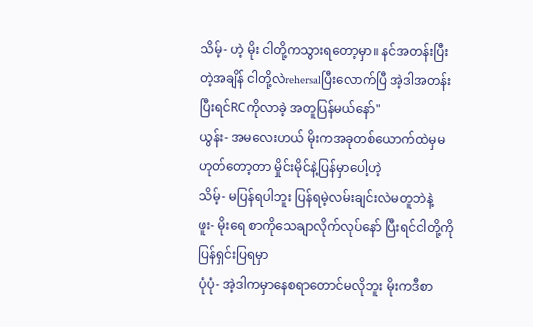သိမ့်- ဟဲ့ မိုး ငါတို့ကသွားရတော့မှာ။ နင်အတန်းပြီးတဲ့အချိန် ငါတို့လဲrehersalပြီးလောက်ပြီ အဲ့ဒါအတန်းပြီးရင်RCကိုလာခဲ့ အတူပြန်မယ်နော်"
ယွန်း- အမလေးဟယ် မိုးကအခုတစ်ယောက်ထဲမှမဟုတ်တော့တာ မှိုင်းမိုင်နဲ့ပြန်မှာပေါ့ဟဲ့
သိမ့်- မပြန်ရပါဘူး ပြန်ရမဲ့လမ်းချင်းလဲမတူဘဲနဲ့
ဖူး- မိုးရေ စာကိုသေချာလိုက်လုပ်နော် ပြီးရင်ငါတို့ကိုပြန်ရှင်းပြရမှာ
ပုံပုံ- အဲ့ဒါကမှာနေစရာတောင်မလိုဘူး မိုးကဒီစာ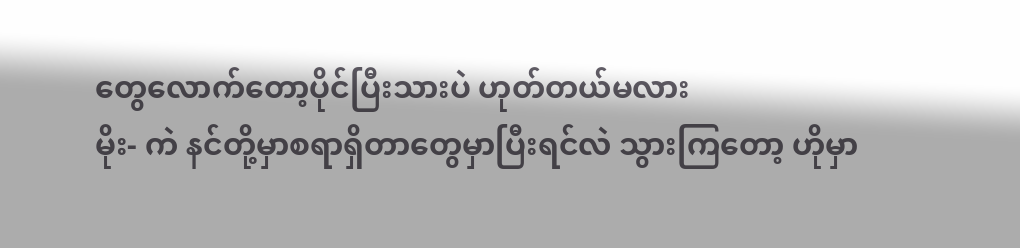တွေလောက်တော့ပိုင်ပြီးသားပဲ ဟုတ်တယ်မလား
မိုး- ကဲ နင်တို့မှာစရာရှိတာတွေမှာပြီးရင်လဲ သွားကြတော့ ဟိုမှာ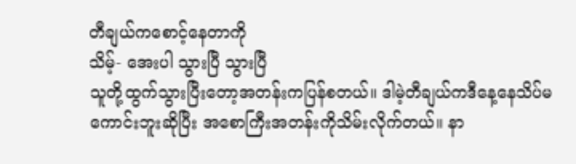တီချယ်ကစောင့်နေတာကို
သိမ့်- အေးပါ သွားပြီ သွားပြီ
သူတို့ထွက်သွားပြီးတော့အတန်းကပြန်စတယ်။ ဒါမဲ့တီချယ်ကဒီနေ့နေသိပ်မကောင်းဘူးဆိုပြီး အစောကြီးအတန်းကိုသိမ်းလိုက်တယ်။ နာ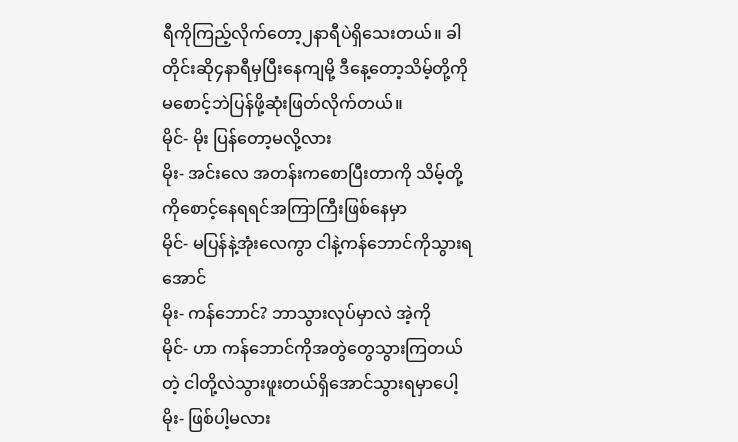ရီကိုကြည့်လိုက်တော့၂နာရီပဲရှိသေးတယ်။ ခါတိုင်းဆို၄နာရီမှပြီးနေကျမို့ ဒီနေ့တော့သိမ့်တို့ကိုမစောင့်ဘဲပြန်ဖို့ဆုံးဖြတ်လိုက်တယ်။
မိုင်- မိုး ပြန်တော့မလို့လား
မိုး- အင်းလေ အတန်းကစောပြီးတာကို သိမ့်တို့ကိုစောင့်နေရရင်အကြာကြီးဖြစ်နေမှာ
မိုင်- မပြန်နဲ့အုံးလေကွာ ငါနဲ့ကန်ဘောင်ကိုသွားရအောင်
မိုး- ကန်ဘောင်? ဘာသွားလုပ်မှာလဲ အဲ့ကို
မိုင်- ဟာ ကန်ဘောင်ကိုအတွဲတွေသွားကြတယ်တဲ့ ငါတို့လဲသွားဖူးတယ်ရှိအောင်သွားရမှာပေါ့
မိုး- ဖြစ်ပါ့မလား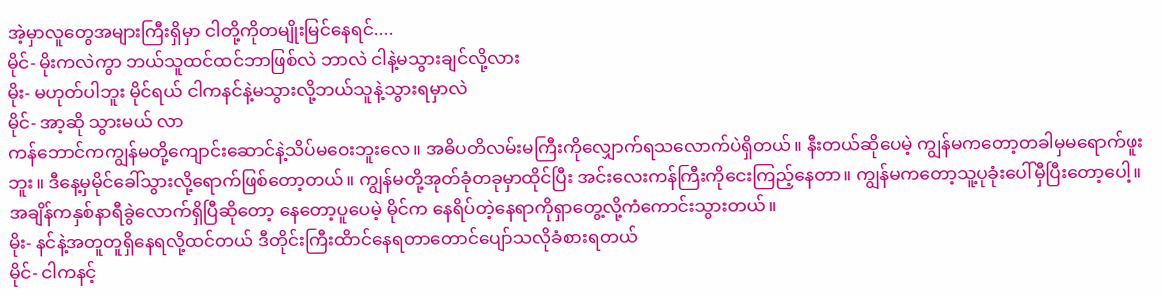အဲ့မှာလူတွေအများကြီးရှိမှာ ငါတို့ကိုတမျိုးမြင်နေရင်....
မိုင်- မိုးကလဲကွာ ဘယ်သူထင်ထင်ဘာဖြစ်လဲ ဘာလဲ ငါနဲ့မသွားချင်လို့လား
မိုး- မဟုတ်ပါဘူး မိုင်ရယ် ငါကနင်နဲ့မသွားလို့ဘယ်သူနဲ့သွားရမှာလဲ
မိုင်- အာ့ဆို သွားမယ် လာ
ကန်ဘောင်ကကျွန်မတို့ကျောင်းဆောင်နဲ့သိပ်မဝေးဘူးလေ။ အဓိပတိလမ်းမကြီးကိုလျှောက်ရသလောက်ပဲရှိတယ်။ နီးတယ်ဆိုပေမဲ့ ကျွန်မကတော့တခါမှမရောက်ဖူးဘူး။ ဒီနေ့မှမိုင်ခေါ်သွားလို့ရောက်ဖြစ်တော့တယ်။ ကျွန်မတို့အုတ်ခုံတခုမှာထိုင်ပြီး အင်းလေးကန်ကြီးကိုငေးကြည့်နေတာ။ ကျွန်မကတော့သူ့ပုခုံးပေါ်မှီပြီးတော့ပေါ့။ အချိန်ကနှစ်နာရီခွဲလောက်ရှိပြီဆိုတော့ နေတော့ပူပေမဲ့ မိုင်က နေရိပ်တဲ့နေရာကိုရှာတွေ့လို့ကံကောင်းသွားတယ်။
မိုး- နင်နဲ့အတူတူရှိနေရလို့ထင်တယ် ဒီတိုင်းကြီးထိာင်နေရတာတောင်ပျော်သလိုခံစားရတယ်
မိုင်- ငါကနင့်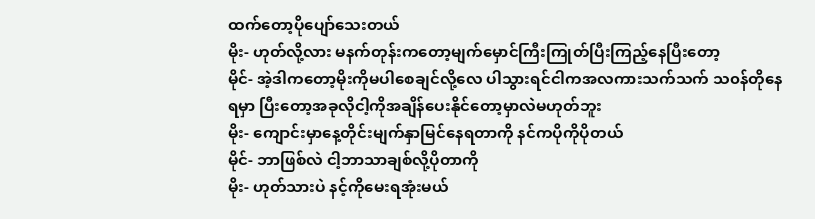ထက်တော့ပိုပျော်သေးတယ်
မိုး- ဟုတ်လို့လား မနက်တုန်းကတော့မျက်မှောင်ကြီးကြုတ်ပြီးကြည့်နေပြီးတော့
မိုင်- အဲ့ဒါကတော့မိုးကိုမပါစေချင်လို့လေ ပါသွားရင်ငါကအလကားသက်သက် သ၀န်တိုနေရမှာ ပြီးတော့အခုလိုငါ့ကိုအချိန်ပေးနိုင်တော့မှာလဲမဟုတ်ဘူး
မိုး- ကျောင်းမှာနေ့တိုင်းမျက်နှာမြင်နေရတာကို နင်ကပိုကိုပိုတယ်
မိုင်- ဘာဖြစ်လဲ ငါ့ဘာသာချစ်လို့ပိုတာကို
မိုး- ဟုတ်သားပဲ နင့်ကိုမေးရအုံးမယ်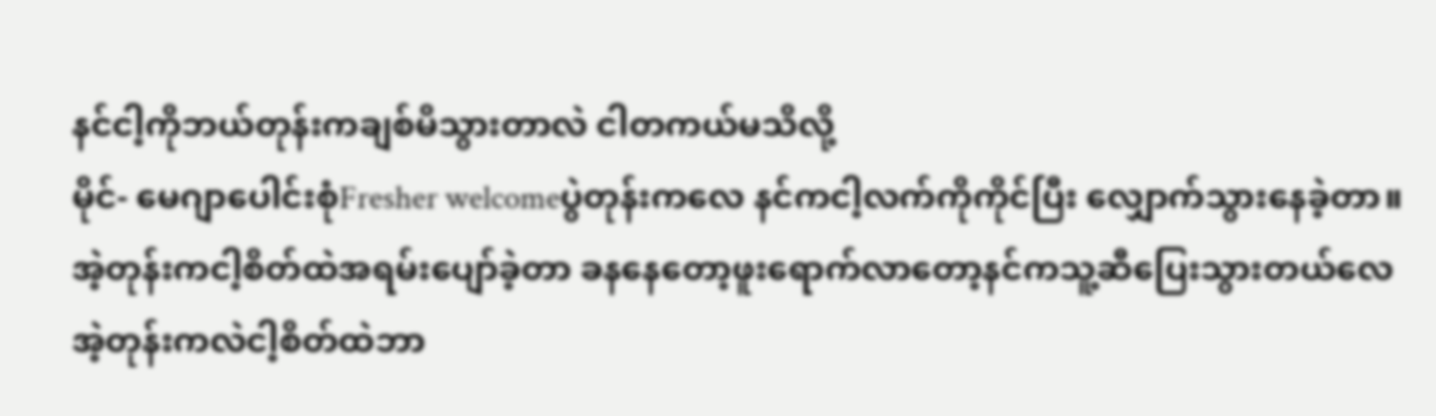နင်ငါ့ကိုဘယ်တုန်းကချစ်မိသွားတာလဲ ငါတကယ်မသိလို့
မိုင်- မေဂျာပေါင်းစုံFresher welcomeပွဲတုန်းကလေ နင်ကငါ့လက်ကိုကိုင်ပြီး လျှောက်သွားနေခဲ့တာ။ အဲ့တုန်းကငါ့စိတ်ထဲအရမ်းပျော်ခဲ့တာ ခနနေတော့ဖူးရောက်လာတော့နင်ကသူ့ဆီပြေးသွားတယ်လေ အဲ့တုန်းကလဲငါ့စိတ်ထဲဘာ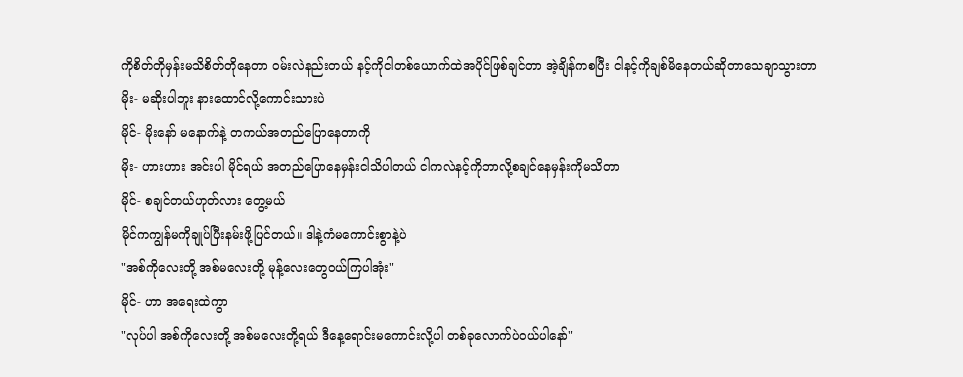ကိုစိတ်တိုမှန်းမသိစိတ်တိုနေတာ ၀မ်းလဲနည်းတယ် နင့်ကိုငါတစ်ယောက်ထဲအပိုင်ဖြစ်ချင်တာ အဲ့ချိန်ကစပြီး ငါနင့်ကိုချစ်မိနေတယ်ဆိုတာသေချာသွားတာ
မိုး- မဆိုးပါဘူး နားထောင်လို့ကောင်းသားပဲ
မိုင်- မိုးနော် မနောက်နဲ့ တကယ်အတည်ပြောနေတာကို
မိုး- ဟားဟား အင်းပါ မိုင်ရယ် အတည်ပြောနေမှန်းငါသိပါတယ် ငါကလဲနင့်ကိုဘာလို့စချင်နေမှန်းကိုမသိတာ
မိုင်- စချင်တယ်ဟုတ်လား တွေ့မယ်
မိုင်ကကျွန်မကိုချုပ်ပြီးနမ်းဖို့ပြင်တယ်။ ဒါနဲ့ကံမကောင်းစွာနဲ့ပဲ
"အစ်ကိုလေးတို့ အစ်မလေးတို့ မုန့်လေးတွေ၀ယ်ကြပါအုံး"
မိုင်- ဟာ အရေးထဲကွာ
"လုပ်ပါ အစ်ကိုလေးတို့ အစ်မလေးတို့ရယ် ဒီနေ့ရောင်းမကောင်းလို့ပါ တစ်ခုလောက်ပဲ၀ယ်ပါနော်"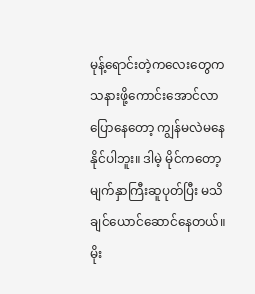မုန့်ရောင်းတဲ့ကလေးတွေကသနားဖို့ကောင်းအောင်လာပြောနေတော့ ကျွန်မလဲမနေနိုင်ပါဘူး။ ဒါမဲ့ မိုင်ကတော့မျက်နှာကြီးဆူပုတ်ပြီး မသိချင်ယောင်ဆောင်နေတယ်။
မိုး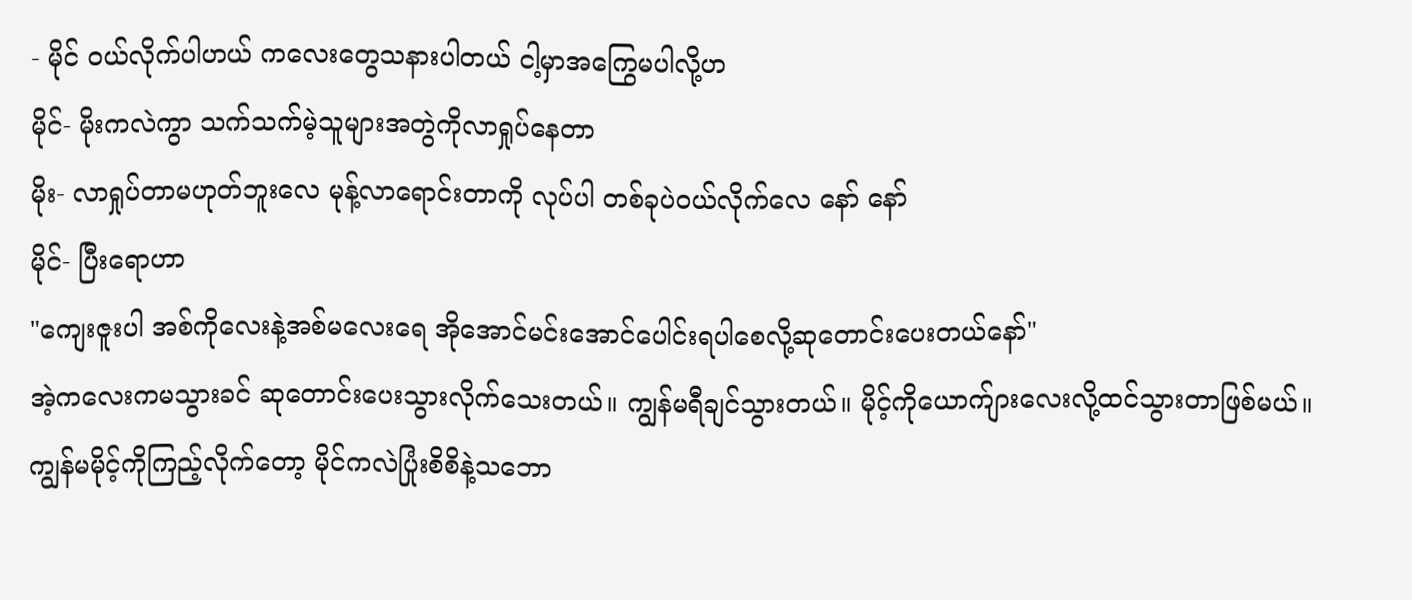- မိုင် ၀ယ်လိုက်ပါဟယ် ကလေးတွေသနားပါတယ် ငါ့မှာအကြွေမပါလို့ဟ
မိုင်- မိုးကလဲကွာ သက်သက်မဲ့သူများအတွဲကိုလာရှုပ်နေတာ
မိုး- လာရှုပ်တာမဟုတ်ဘူးလေ မုန့်လာရောင်းတာကို လုပ်ပါ တစ်ခုပဲ၀ယ်လိုက်လေ နော် နော်
မိုင်- ပြီးရောဟာ
"ကျေးဇူးပါ အစ်ကိုလေးနဲ့အစ်မလေးရေ အိုအောင်မင်းအောင်ပေါင်းရပါစေလို့ဆုတောင်းပေးတယ်နော်"
အဲ့ကလေးကမသွားခင် ဆုတောင်းပေးသွားလိုက်သေးတယ်။ ကျွန်မရီချင်သွားတယ်။ မိုင့်ကိုယောက်ျားလေးလို့ထင်သွားတာဖြစ်မယ်။ ကျွန်မမိုင့်ကိုကြည့်လိုက်တော့ မိုင်ကလဲပြုံးစိစိနဲ့သဘော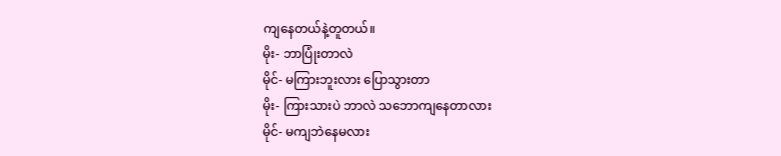ကျနေတယ်နဲ့တူတယ်။
မိုး- ဘာပြုံးတာလဲ
မိုင်- မကြားဘူးလား ပြောသွားတာ
မိုး- ကြားသားပဲ ဘာလဲ သဘောကျနေတာလား
မိုင်- မကျဘဲနေမလား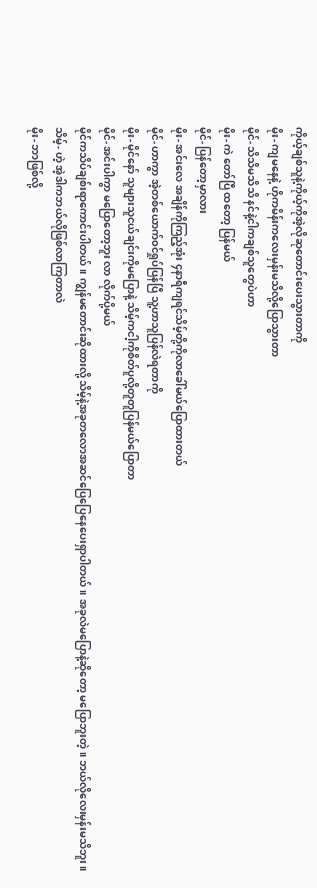ကိုယ့်ချစ်သူနဲ့ကိုယ့်ကိုအဲ့လိုဆုတောင်းပေးသွားတာကို
မိုး- ကျမနေနဲ့ ဟိုကမိန်းကလေးမှန်းမသိလို့ပြောသွားတာ
မိုင်- သိသိမသိသိ နင်နဲ့ငါကချစ်သူတွေပဲဟာ
မိုး- ကဲ တော်ပြီ ထတော့ ပြန်မယ်
မိုင်- ပြန်တော့မှာလား
မိုး- အင်းလေ အချိန်ကိုကြည့်အုံး ၄နာရီကျရင်သိမ့်တို့ကိုလာခေါ်မယ်ပြောထားတယ်
မိုင်- ဟာကွာ အဲ့တစ်ယောက်၀င်ရှုပ်ပြန်ပြီ သူ့ဟာသူပြန်လဲရတာကို
မိုး- မိုင်နော် သူများသူငယ်ချင်းကိုမပြောနဲ့ သိမ့်ကငါ့ကိုစိတ်ပူလို့တူတူပြန်မယ်ပြောတာ
မိုင်- အင်းပါကွာ မပြောတော့ဘူး လာ လိုက်ပို့မယ်
မိုင်ကသိပ်ချစ်းရာကောင်းပါတယ်။ ကျွန်မတောင်းဆိုထားလို့ သိမ့်နဲ့အခုတလောအဆင်ပြေပြေနေပေးရှာပါတယ်။ အခုလဲမပြောနဲ့ဆိုတော့ မပြောဘူးတဲ့။ ဘယ်လိုလေးမှန်းမသိဘူး။
သိမ့်- ဟဲ့ အဲ့ဒါကဘယ်လိုဖြစ်လာကြတာလဲ
မိုး- ဘာဖြစ်လို့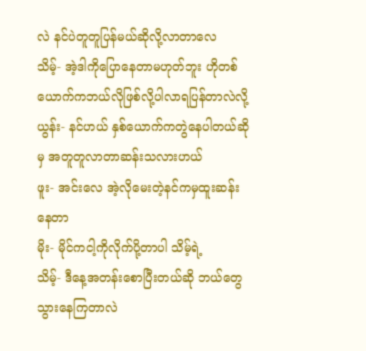လဲ နင်ပဲတူတူပြန်မယ်ဆိုလို့လာတာလေ
သိမ့်- အဲ့ဒါကိုပြောနေတာမဟုတ်ဘူး ဟိုတစ်ယောက်ကဘယ်လိုဖြစ်လို့ပါလာရပြန်တာလဲလို့
ယွန်း- နင်ဟယ် နှစ်ယောက်ကတွဲနေပါတယ်ဆိုမှ အတူတူလာတာဆန်းသလားဟယ်
ဖူး- အင်းလေ အဲ့လိုမေးတဲ့နင်ကမှထူးဆန်းနေတာ
မိုး- မိုင်ကငါ့ကိုလိုက်ပို့တာပါ သိမ့်ရဲ့
သိမ့်- ဒီနေ့အတန်းစောပြီးတယ်ဆို ဘယ်တွေသွားနေကြတာလဲ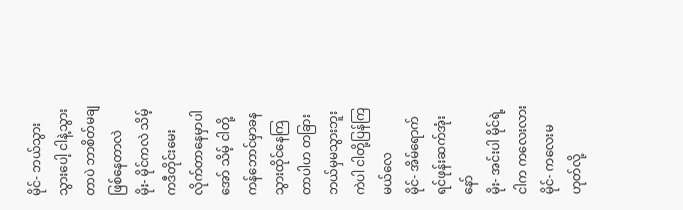မိုင်- ဘယ်သွားသွားပေါ့ ငါနဲ့သွားတာပဲ ဘာစိတ်မချဖြစ်နေတာလဲ
မိုး- မိုင်ကလဲ သိမ့်ကဒီတိုင်းမေးလိုက်တာနေမှာပါ အော် သိမ့် ငါတို့ကန်ဘောင်မှာခနသွားထိုင်နေကြတာပါဟ တခြားဘယ်မှမသွားဘူး ကဲပါ ငါတို့ပြန်ကြမယ်လေ
မိုင်- အိမ်ရောက်ရင်ဖုန်းဆက်အုံးနော်
မိုး- အင်းပါ မိုင်ရဲ့ ငါက ကလေးလား
မိုင်- ကလေးမဟုတ်လို့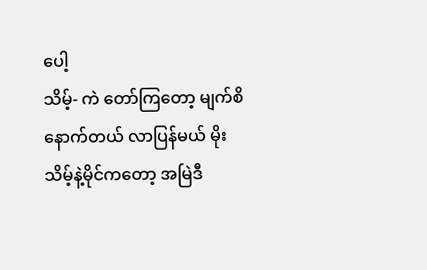ပေါ့
သိမ့်- ကဲ တော်ကြတော့ မျက်စိနောက်တယ် လာပြန်မယ် မိုး
သိမ့်နဲ့မိုင်ကတော့ အမြဲဒီ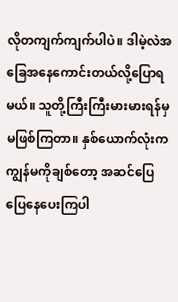လိုတကျက်ကျက်ပါပဲ။ ဒါမဲ့လဲအခြေအနေကောင်းတယ်လို့ပြောရမယ်။ သူတို့ကြီးကြီးမားမားရန်မှမဖြစ်ကြတာ။ နှစ်ယောက်လုံးကကျွန်မကိုချစ်တော့ အဆင်ပြေပြေနေပေးကြပါ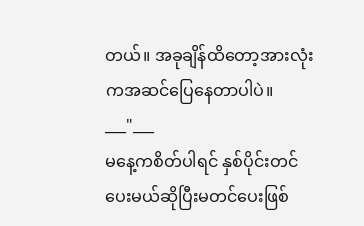တယ်။ အခုချိန်ထိတော့အားလုံးကအဆင်ပြေနေတာပါပဲ။
___"___
မနေ့ကစိတ်ပါရင် နှစ်ပိုင်းတင်ပေးမယ်ဆိုပြီးမတင်ပေးဖြစ်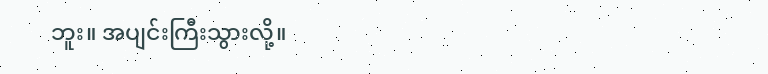ဘူး။ အပျင်းကြီးသွားလို့။